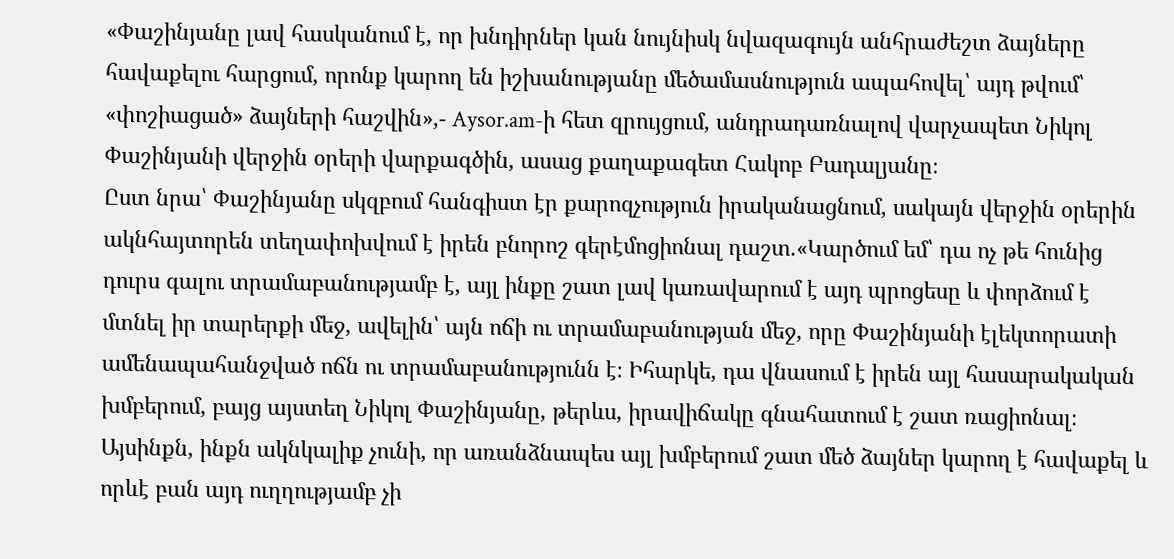«Փաշինյանը լավ հասկանում է, որ խնդիրներ կան նույնիսկ նվազագույն անհրաժեշտ ձայները հավաքելու հարցում, որոնք կարող են իշխանությանը մեծամասնություն ապահովել՝ այդ թվում՝ «փոշիացած» ձայների հաշվին»,- Aysor.am-ի հետ զրույցում, անդրադառնալով վարչապետ Նիկոլ Փաշինյանի վերջին օրերի վարքագծին, ասաց քաղաքագետ Հակոբ Բադալյանը։
Ըստ նրա՝ Փաշինյանը սկզբում հանգիստ էր քարոզչություն իրականացնում, սակայն վերջին օրերին ակնհայտորեն տեղափոխվում է իրեն բնորոշ գերէմոցիոնալ դաշտ.«Կարծում եմ՝ դա ոչ թե հունից դուրս գալու տրամաբանությամբ է, այլ ինքը շատ լավ կառավարում է այդ պրոցեսը և փորձում է մտնել իր տարերքի մեջ, ավելին՝ այն ոճի ու տրամաբանության մեջ, որը Փաշինյանի էլեկտորատի ամենապահանջված ոճն ու տրամաբանությունն է։ Իհարկե, դա վնասում է իրեն այլ հասարակական խմբերում, բայց այստեղ Նիկոլ Փաշինյանը, թերևս, իրավիճակը գնահատում է շատ ռացիոնալ։ Այսինքն, ինքն ակնկալիք չունի, որ առանձնապես այլ խմբերում շատ մեծ ձայներ կարող է հավաքել և որևէ բան այդ ուղղությամբ չի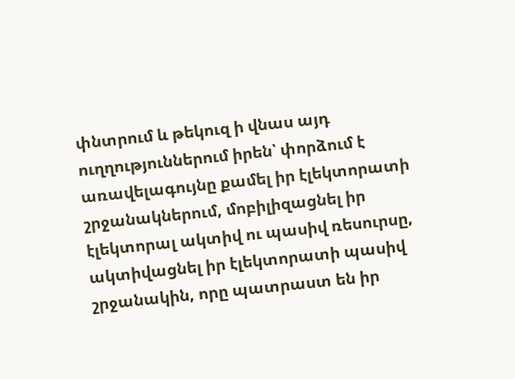փնտրում և թեկուզ ի վնաս այդ ուղղություններում իրեն՝ փորձում է առավելագույնը քամել իր էլեկտորատի շրջանակներում, մոբիլիզացնել իր էլեկտորալ ակտիվ ու պասիվ ռեսուրսը, ակտիվացնել իր էլեկտորատի պասիվ շրջանակին, որը պատրաստ են իր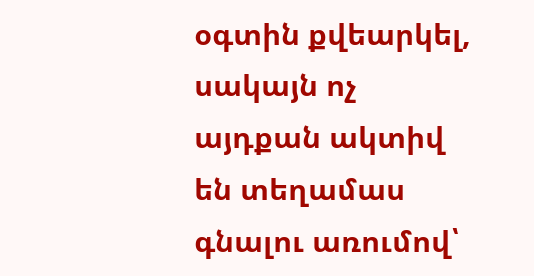օգտին քվեարկել, սակայն ոչ այդքան ակտիվ են տեղամաս գնալու առումով՝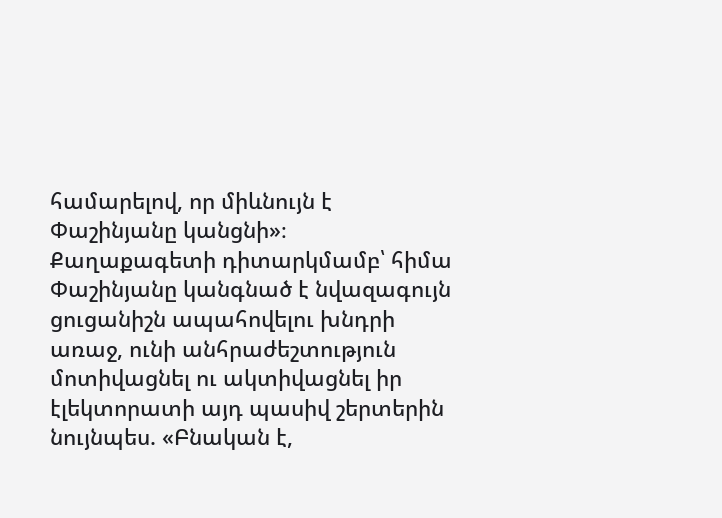համարելով, որ միևնույն է Փաշինյանը կանցնի»։
Քաղաքագետի դիտարկմամբ՝ հիմա Փաշինյանը կանգնած է նվազագույն ցուցանիշն ապահովելու խնդրի առաջ, ունի անհրաժեշտություն մոտիվացնել ու ակտիվացնել իր էլեկտորատի այդ պասիվ շերտերին նույնպես. «Բնական է,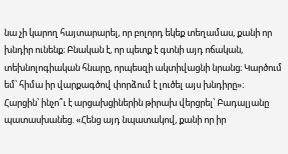նա չի կարող հայտարարել, որ բոլորդ եկեք տեղամաս, քանի որ խնդիր ունենք։ Բնական է, որ պետք է գտնի այդ ոճական, տեխնոլոգիական հնարը, որպեսզի ակտիվացնի նրանց։ Կարծում եմ՝ հիմա իր վարքագծով փորձում է լուծել այս խնդիրը»։
Հարցին՝ ինչո՞ւ է արցախցիներին թիրախ վերցրել՝ Բադալյանը պատասխանեց. «Հենց այդ նպատակով, քանի որ իր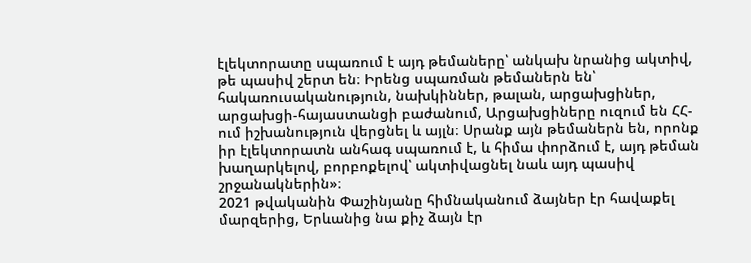էլեկտորատը սպառում է այդ թեմաները՝ անկախ նրանից ակտիվ, թե պասիվ շերտ են։ Իրենց սպառման թեմաներն են՝ հակառուսականություն, նախկիններ, թալան, արցախցիներ, արցախցի-հայաստանցի բաժանում, Արցախցիները ուզում են ՀՀ-ում իշխանություն վերցնել և այլն։ Սրանք այն թեմաներն են, որոնք իր էլեկտորատն անհագ սպառում է, և հիմա փորձում է, այդ թեման խաղարկելով, բորբոքելով՝ ակտիվացնել նաև այդ պասիվ շրջանակներին»։
2021 թվականին Փաշինյանը հիմնականում ձայներ էր հավաքել մարզերից, Երևանից նա քիչ ձայն էր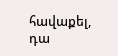հավաքել, դա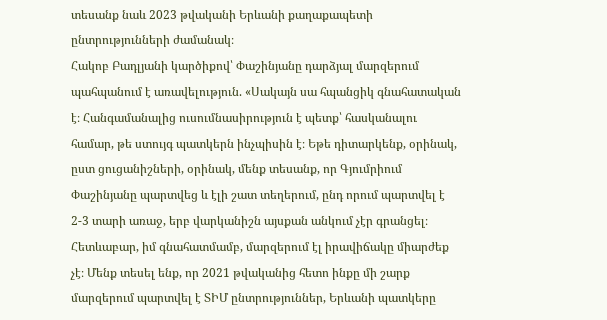տեսանք նաև 2023 թվականի Երևանի քաղաքապետի ընտրությունների ժամանակ։
Հակոբ Բադլյանի կարծիքով՝ Փաշինյանը դարձյալ մարզերում պահպանում է առավելություն. «Սակայն սա հպանցիկ գնահատական է։ Հանգամանալից ուսումնասիրություն է պետք՝ հասկանալու համար, թե ստույգ պատկերն ինչպիսին է։ Եթե դիտարկենք, օրինակ, ըստ ցուցանիշների, օրինակ, մենք տեսանք, որ Գյումրիում Փաշինյանը պարտվեց և էլի շատ տեղերում, ընդ որում պարտվել է 2-3 տարի առաջ, երբ վարկանիշն այսքան անկում չէր գրանցել։ Հետևաբար, իմ գնահատմամբ, մարզերում էլ իրավիճակը միարժեք չէ։ Մենք տեսել ենք, որ 2021 թվականից հետո ինքը մի շարք մարզերում պարտվել է ՏԻՄ ընտրություններ, Երևանի պատկերը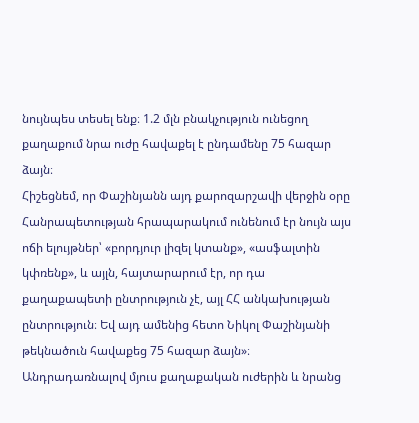նույնպես տեսել ենք։ 1.2 մլն բնակչություն ունեցող քաղաքում նրա ուժը հավաքել է ընդամենը 75 հազար ձայն։
Հիշեցնեմ, որ Փաշինյանն այդ քարոզարշավի վերջին օրը Հանրապետության հրապարակում ունենում էր նույն այս ոճի ելույթներ՝ «բորդյուր լիզել կտանք», «ասֆալտին կփռենք», և այլն, հայտարարում էր, որ դա քաղաքապետի ընտրություն չէ, այլ ՀՀ անկախության ընտրություն։ Եվ այդ ամենից հետո Նիկոլ Փաշինյանի թեկնածուն հավաքեց 75 հազար ձայն»։
Անդրադառնալով մյուս քաղաքական ուժերին և նրանց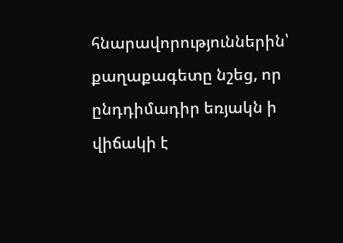հնարավորություններին՝ քաղաքագետը նշեց, որ ընդդիմադիր եռյակն ի վիճակի է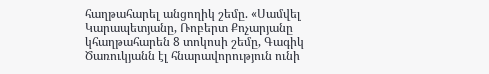հաղթահարել անցողիկ շեմը. «Սամվել Կարապետյանը, Ռոբերտ Քոչարյանը կհաղթահարեն 8 տոկոսի շեմը, Գագիկ Ծառուկյանն էլ հնարավորություն ունի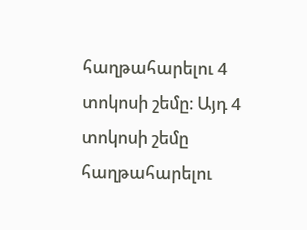հաղթահարելու 4 տոկոսի շեմը։ Այդ 4 տոկոսի շեմը հաղթահարելու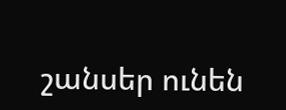շանսեր ունեն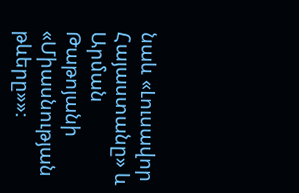նաև «Լուսավոր Հայաստանը» և Արման Թաթոյանի «Միասնության թևերը»»։